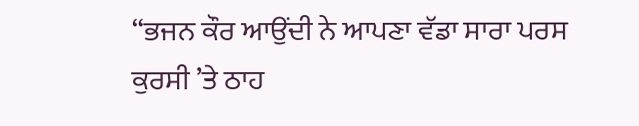“ਭਜਨ ਕੌਰ ਆਉਂਦੀ ਨੇ ਆਪਣਾ ਵੱਡਾ ਸਾਰਾ ਪਰਸ ਕੁਰਸੀ ’ਤੇ ਠਾਹ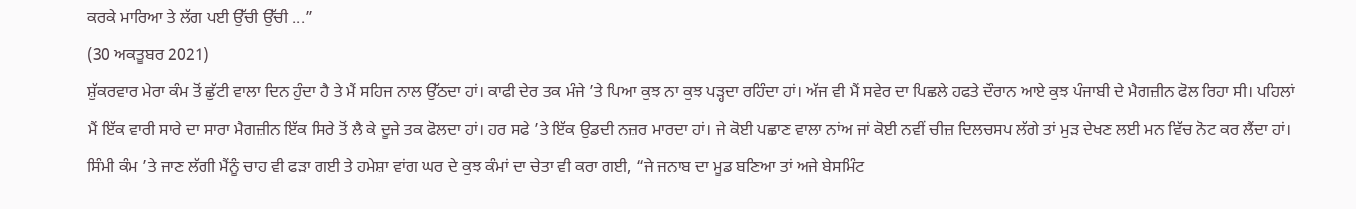ਕਰਕੇ ਮਾਰਿਆ ਤੇ ਲੱਗ ਪਈ ਉੱਚੀ ਉੱਚੀ ...”
(30 ਅਕਤੂਬਰ 2021)
ਸ਼ੁੱਕਰਵਾਰ ਮੇਰਾ ਕੰਮ ਤੋਂ ਛੁੱਟੀ ਵਾਲਾ ਦਿਨ ਹੁੰਦਾ ਹੈ ਤੇ ਮੈਂ ਸਹਿਜ ਨਾਲ ਉੱਠਦਾ ਹਾਂ। ਕਾਫੀ ਦੇਰ ਤਕ ਮੰਜੇ ’ਤੇ ਪਿਆ ਕੁਝ ਨਾ ਕੁਝ ਪੜ੍ਹਦਾ ਰਹਿੰਦਾ ਹਾਂ। ਅੱਜ ਵੀ ਮੈਂ ਸਵੇਰ ਦਾ ਪਿਛਲੇ ਹਫਤੇ ਦੌਰਾਨ ਆਏ ਕੁਝ ਪੰਜਾਬੀ ਦੇ ਮੈਗਜ਼ੀਨ ਫੋਲ ਰਿਹਾ ਸੀ। ਪਹਿਲਾਂ ਮੈਂ ਇੱਕ ਵਾਰੀ ਸਾਰੇ ਦਾ ਸਾਰਾ ਮੈਗਜ਼ੀਨ ਇੱਕ ਸਿਰੇ ਤੋਂ ਲੈ ਕੇ ਦੂਜੇ ਤਕ ਫੋਲਦਾ ਹਾਂ। ਹਰ ਸਫੇ ’ਤੇ ਇੱਕ ਉਡਦੀ ਨਜ਼ਰ ਮਾਰਦਾ ਹਾਂ। ਜੇ ਕੋਈ ਪਛਾਣ ਵਾਲਾ ਨਾਂਅ ਜਾਂ ਕੋਈ ਨਵੀਂ ਚੀਜ਼ ਦਿਲਚਸਪ ਲੱਗੇ ਤਾਂ ਮੁੜ ਦੇਖਣ ਲਈ ਮਨ ਵਿੱਚ ਨੋਟ ਕਰ ਲੈਂਦਾ ਹਾਂ।
ਸਿੰਮੀ ਕੰਮ ’ਤੇ ਜਾਣ ਲੱਗੀ ਮੈਂਨੂੰ ਚਾਹ ਵੀ ਫੜਾ ਗਈ ਤੇ ਹਮੇਸ਼ਾ ਵਾਂਗ ਘਰ ਦੇ ਕੁਝ ਕੰਮਾਂ ਦਾ ਚੇਤਾ ਵੀ ਕਰਾ ਗਈ, “ਜੇ ਜਨਾਬ ਦਾ ਮੂਡ ਬਣਿਆ ਤਾਂ ਅਜੇ ਬੇਸਮਿੰਟ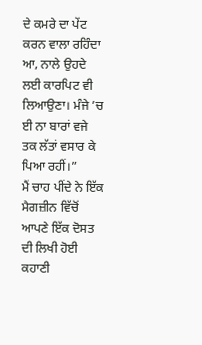ਦੇ ਕਮਰੇ ਦਾ ਪੇਂਟ ਕਰਨ ਵਾਲਾ ਰਹਿੰਦਾ ਆ, ਨਾਲੇ ਉਹਦੇ ਲਈ ਕਾਰਪਿਟ ਵੀ ਲਿਆਉਣਾ। ਮੰਜੇ ’ਚ ਈ ਨਾ ਬਾਰਾਂ ਵਜੇ ਤਕ ਲੱਤਾਂ ਵਸਾਰ ਕੇ ਪਿਆ ਰਹੀਂ।”
ਮੈਂ ਚਾਹ ਪੀਂਦੇ ਨੇ ਇੱਕ ਮੈਗਜ਼ੀਨ ਵਿੱਚੋਂ ਆਪਣੇ ਇੱਕ ਦੋਸਤ ਦੀ ਲਿਖੀ ਹੋਈ ਕਹਾਣੀ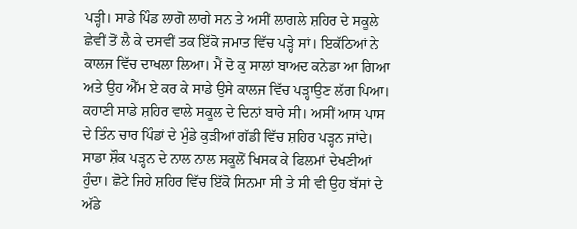ਪੜ੍ਹੀ। ਸਾਡੇ ਪਿੰਡ ਲਾਗੋ ਲਾਗੇ ਸਨ ਤੇ ਅਸੀਂ ਲਾਗਲੇ ਸ਼ਹਿਰ ਦੇ ਸਕੂਲੇ ਛੇਵੀਂ ਤੋਂ ਲੈ ਕੇ ਦਸਵੀਂ ਤਕ ਇੱਕੋ ਜਮਾਤ ਵਿੱਚ ਪੜ੍ਹੇ ਸਾਂ। ਇਕੱਠਿਆਂ ਨੇ ਕਾਲਜ ਵਿੱਚ ਦਾਖਲਾ ਲਿਆ। ਮੈਂ ਦੋ ਕੁ ਸਾਲਾਂ ਬਾਅਦ ਕਨੇਡਾ ਆ ਗਿਆ ਅਤੇ ਉਹ ਐੱਮ ਏ ਕਰ ਕੇ ਸਾਡੇ ਉਸੇ ਕਾਲਜ ਵਿੱਚ ਪੜ੍ਹਾਉਣ ਲੱਗ ਪਿਆ। ਕਹਾਣੀ ਸਾਡੇ ਸ਼ਹਿਰ ਵਾਲੇ ਸਕੂਲ ਦੇ ਦਿਨਾਂ ਬਾਰੇ ਸੀ। ਅਸੀਂ ਆਸ ਪਾਸ ਦੇ ਤਿੰਨ ਚਾਰ ਪਿੰਡਾਂ ਦੇ ਮੁੰਡੇ ਕੁੜੀਆਂ ਗੱਡੀ ਵਿੱਚ ਸ਼ਹਿਰ ਪੜ੍ਹਨ ਜਾਂਦੇ। ਸਾਡਾ ਸ਼ੌਕ ਪੜ੍ਹਨ ਦੇ ਨਾਲ ਨਾਲ ਸਕੂਲੋਂ ਖਿਸਕ ਕੇ ਫਿਲਮਾਂ ਦੇਖਣੀਆਂ ਹੁੰਦਾ। ਛੋਟੇ ਜਿਹੇ ਸ਼ਹਿਰ ਵਿੱਚ ਇੱਕੋ ਸਿਨਮਾ ਸੀ ਤੇ ਸੀ ਵੀ ਉਹ ਬੱਸਾਂ ਦੇ ਅੱਡੇ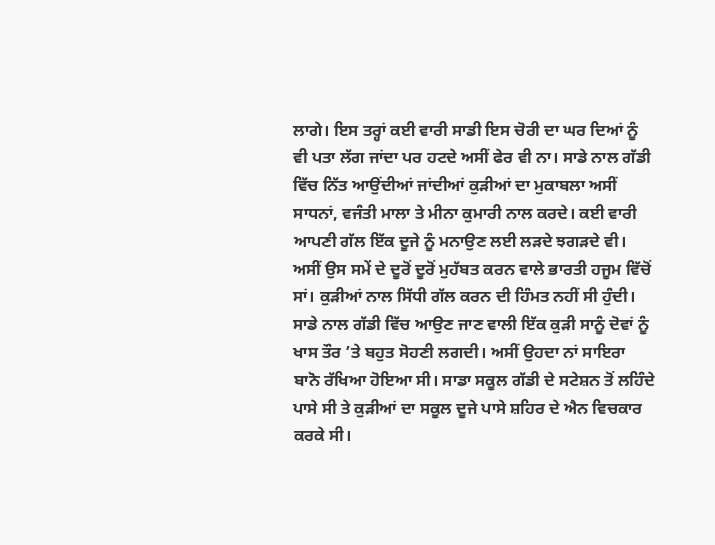ਲਾਗੇ। ਇਸ ਤਰ੍ਹਾਂ ਕਈ ਵਾਰੀ ਸਾਡੀ ਇਸ ਚੋਰੀ ਦਾ ਘਰ ਦਿਆਂ ਨੂੰ ਵੀ ਪਤਾ ਲੱਗ ਜਾਂਦਾ ਪਰ ਹਟਦੇ ਅਸੀਂ ਫੇਰ ਵੀ ਨਾ। ਸਾਡੇ ਨਾਲ ਗੱਡੀ ਵਿੱਚ ਨਿੱਤ ਆਉਂਦੀਆਂ ਜਾਂਦੀਆਂ ਕੁੜੀਆਂ ਦਾ ਮੁਕਾਬਲਾ ਅਸੀਂ ਸਾਧਨਾਂ, ਵਜੰਤੀ ਮਾਲਾ ਤੇ ਮੀਨਾ ਕੁਮਾਰੀ ਨਾਲ ਕਰਦੇ। ਕਈ ਵਾਰੀ ਆਪਣੀ ਗੱਲ ਇੱਕ ਦੂਜੇ ਨੂੰ ਮਨਾਉਣ ਲਈ ਲੜਦੇ ਝਗੜਦੇ ਵੀ। ਅਸੀਂ ਉਸ ਸਮੇਂ ਦੇ ਦੂਰੋਂ ਦੂਰੋਂ ਮੁਹੱਬਤ ਕਰਨ ਵਾਲੇ ਭਾਰਤੀ ਹਜੂਮ ਵਿੱਚੋਂ ਸਾਂ। ਕੁੜੀਆਂ ਨਾਲ ਸਿੱਧੀ ਗੱਲ ਕਰਨ ਦੀ ਹਿੰਮਤ ਨਹੀਂ ਸੀ ਹੁੰਦੀ। ਸਾਡੇ ਨਾਲ ਗੱਡੀ ਵਿੱਚ ਆਉਣ ਜਾਣ ਵਾਲੀ ਇੱਕ ਕੁੜੀ ਸਾਨੂੰ ਦੋਵਾਂ ਨੂੰ ਖਾਸ ਤੌਰ ’ਤੇ ਬਹੁਤ ਸੋਹਣੀ ਲਗਦੀ। ਅਸੀਂ ਉਹਦਾ ਨਾਂ ਸਾਇਰਾ ਬਾਨੋ ਰੱਖਿਆ ਹੋਇਆ ਸੀ। ਸਾਡਾ ਸਕੂਲ ਗੱਡੀ ਦੇ ਸਟੇਸ਼ਨ ਤੋਂ ਲਹਿੰਦੇ ਪਾਸੇ ਸੀ ਤੇ ਕੁੜੀਆਂ ਦਾ ਸਕੂਲ ਦੂਜੇ ਪਾਸੇ ਸ਼ਹਿਰ ਦੇ ਐਨ ਵਿਚਕਾਰ ਕਰਕੇ ਸੀ।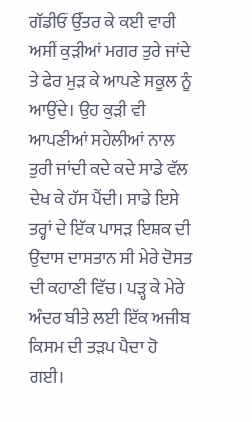ਗੱਡੀਓਂ ਉੱਤਰ ਕੇ ਕਈ ਵਾਰੀ ਅਸੀਂ ਕੁੜੀਆਂ ਮਗਰ ਤੁਰੇ ਜਾਂਦੇ ਤੇ ਫੇਰ ਮੁੜ ਕੇ ਆਪਣੇ ਸਕੂਲ ਨੂੰ ਆਉਂਦੇ। ਉਹ ਕੁੜੀ ਵੀ ਆਪਣੀਆਂ ਸਹੇਲੀਆਂ ਨਾਲ ਤੁਰੀ ਜਾਂਦੀ ਕਦੇ ਕਦੇ ਸਾਡੇ ਵੱਲ ਦੇਖ ਕੇ ਹੱਸ ਪੈਂਦੀ। ਸਾਡੇ ਇਸੇ ਤਰ੍ਹਾਂ ਦੇ ਇੱਕ ਪਾਸੜ ਇਸ਼ਕ ਦੀ ਉਦਾਸ ਦਾਸਤਾਨ ਸੀ ਮੇਰੇ ਦੋਸਤ ਦੀ ਕਹਾਣੀ ਵਿੱਚ। ਪੜ੍ਹ ਕੇ ਮੇਰੇ ਅੰਦਰ ਬੀਤੇ ਲਈ ਇੱਕ ਅਜੀਬ ਕਿਸਮ ਦੀ ਤੜਪ ਪੈਦਾ ਹੋ ਗਈ।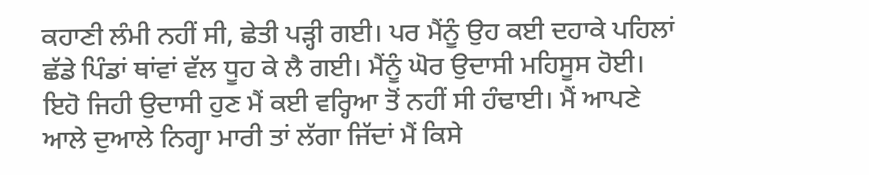ਕਹਾਣੀ ਲੰਮੀ ਨਹੀਂ ਸੀ, ਛੇਤੀ ਪੜ੍ਹੀ ਗਈ। ਪਰ ਮੈਂਨੂੰ ਉਹ ਕਈ ਦਹਾਕੇ ਪਹਿਲਾਂ ਛੱਡੇ ਪਿੰਡਾਂ ਥਾਂਵਾਂ ਵੱਲ ਧੂਹ ਕੇ ਲੈ ਗਈ। ਮੈਂਨੂੰ ਘੋਰ ਉਦਾਸੀ ਮਹਿਸੂਸ ਹੋਈ।
ਇਹੋ ਜਿਹੀ ਉਦਾਸੀ ਹੁਣ ਮੈਂ ਕਈ ਵਰ੍ਹਿਆ ਤੋਂ ਨਹੀਂ ਸੀ ਹੰਢਾਈ। ਮੈਂ ਆਪਣੇ ਆਲੇ ਦੁਆਲੇ ਨਿਗ੍ਹਾ ਮਾਰੀ ਤਾਂ ਲੱਗਾ ਜਿੱਦਾਂ ਮੈਂ ਕਿਸੇ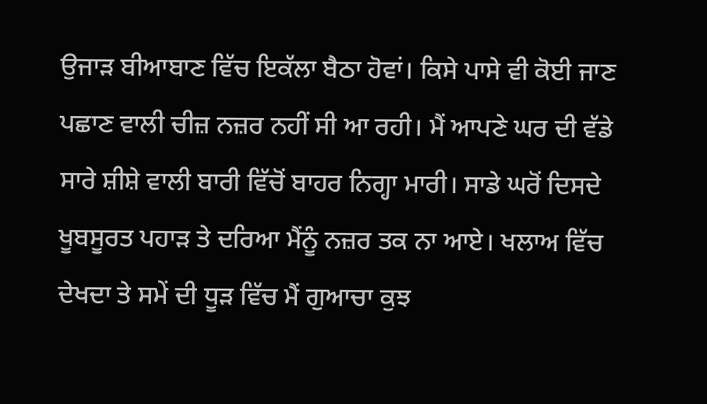ਉਜਾੜ ਬੀਆਬਾਣ ਵਿੱਚ ਇਕੱਲਾ ਬੈਠਾ ਹੋਵਾਂ। ਕਿਸੇ ਪਾਸੇ ਵੀ ਕੋਈ ਜਾਣ ਪਛਾਣ ਵਾਲੀ ਚੀਜ਼ ਨਜ਼ਰ ਨਹੀਂ ਸੀ ਆ ਰਹੀ। ਮੈਂ ਆਪਣੇ ਘਰ ਦੀ ਵੱਡੇ ਸਾਰੇ ਸ਼ੀਸ਼ੇ ਵਾਲੀ ਬਾਰੀ ਵਿੱਚੋਂ ਬਾਹਰ ਨਿਗ੍ਹਾ ਮਾਰੀ। ਸਾਡੇ ਘਰੋਂ ਦਿਸਦੇ ਖੂਬਸੂਰਤ ਪਹਾੜ ਤੇ ਦਰਿਆ ਮੈਂਨੂੰ ਨਜ਼ਰ ਤਕ ਨਾ ਆਏ। ਖਲਾਅ ਵਿੱਚ ਦੇਖਦਾ ਤੇ ਸਮੇਂ ਦੀ ਧੂੜ ਵਿੱਚ ਮੈਂ ਗੁਆਚਾ ਕੁਝ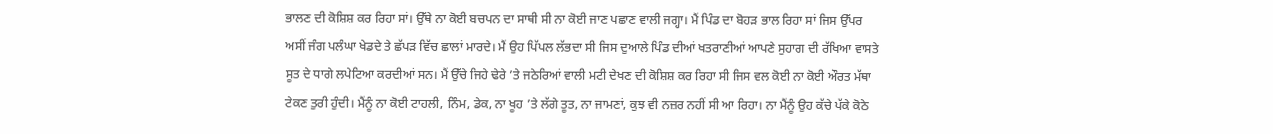ਭਾਲਣ ਦੀ ਕੋਸ਼ਿਸ਼ ਕਰ ਰਿਹਾ ਸਾਂ। ਉੱਥੇ ਨਾ ਕੋਈ ਬਚਪਨ ਦਾ ਸਾਥੀ ਸੀ ਨਾ ਕੋਈ ਜਾਣ ਪਛਾਣ ਵਾਲੀ ਜਗ੍ਹਾ। ਮੈਂ ਪਿੰਡ ਦਾ ਬੋਹੜ ਭਾਲ ਰਿਹਾ ਸਾਂ ਜਿਸ ਉੱਪਰ ਅਸੀਂ ਜੰਗ ਪਲੰਘਾ ਖੇਡਦੇ ਤੇ ਛੱਪੜ ਵਿੱਚ ਛਾਲਾਂ ਮਾਰਦੇ। ਮੈਂ ਉਹ ਪਿੱਪਲ ਲੱਭਦਾ ਸੀ ਜਿਸ ਦੁਆਲੇ ਪਿੰਡ ਦੀਆਂ ਖਤਰਾਣੀਆਂ ਆਪਣੇ ਸੁਹਾਗ ਦੀ ਰੱਖਿਆ ਵਾਸਤੇ ਸੂਤ ਦੇ ਧਾਗੇ ਲਪੇਟਿਆ ਕਰਦੀਆਂ ਸਨ। ਮੈਂ ਉੱਚੇ ਜਿਹੇ ਢੇਰੇ ’ਤੇ ਜਠੇਰਿਆਂ ਵਾਲੀ ਮਟੀ ਦੇਖਣ ਦੀ ਕੋਸ਼ਿਸ਼ ਕਰ ਰਿਹਾ ਸੀ ਜਿਸ ਵਲ ਕੋਈ ਨਾ ਕੋਈ ਔਰਤ ਮੱਥਾ ਟੇਕਣ ਤੁਰੀ ਹੁੰਦੀ। ਮੈਂਨੂੰ ਨਾ ਕੋਈ ਟਾਹਲੀ, ਨਿੰਮ, ਡੇਕ, ਨਾ ਖੂਹ ’ਤੇ ਲੱਗੇ ਤੂਤ, ਨਾ ਜਾਮਣਾਂ, ਕੁਝ ਵੀ ਨਜ਼ਰ ਨਹੀਂ ਸੀ ਆ ਰਿਹਾ। ਨਾ ਮੈਂਨੂੰ ਉਹ ਕੱਚੇ ਪੱਕੇ ਕੋਠੇ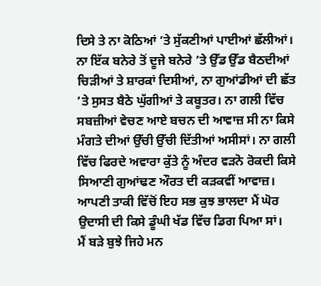ਦਿਸੇ ਤੇ ਨਾ ਕੋਠਿਆਂ ’ਤੇ ਸੁੱਕਣੀਆਂ ਪਾਈਆਂ ਛੱਲੀਆਂ। ਨਾ ਇੱਕ ਬਨੇਰੇ ਤੋਂ ਦੂਜੇ ਬਨੇਰੇ ’ਤੇ ਉੱਡ ਉੱਡ ਬੈਠਦੀਆਂ ਚਿੜੀਆਂ ਤੇ ਸ਼ਾਰਕਾਂ ਦਿਸੀਆਂ, ਨਾ ਗੁਆਂਡੀਆਂ ਦੀ ਛੱਤ ’ਤੇ ਸੁਸਤ ਬੈਠੇ ਘੁੱਗੀਆਂ ਤੇ ਕਬੂਤਰ। ਨਾ ਗਲੀ ਵਿੱਚ ਸਬਜ਼ੀਆਂ ਵੇਚਣ ਆਏ ਬਚਨ ਦੀ ਆਵਾਜ਼ ਸੀ ਨਾ ਕਿਸੇ ਮੰਗਤੇ ਦੀਆਂ ਉੱਚੀ ਉੱਚੀ ਦਿੱਤੀਆਂ ਅਸੀਸਾਂ। ਨਾ ਗਲੀ ਵਿੱਚ ਫਿਰਦੇ ਅਵਾਰਾ ਕੁੱਤੇ ਨੂੰ ਅੰਦਰ ਵੜਨੋ ਰੋਕਦੀ ਕਿਸੇ ਸਿਆਣੀ ਗੁਆਂਢਣ ਔਰਤ ਦੀ ਕੜਕਵੀਂ ਆਵਾਜ਼। ਆਪਣੀ ਤਾਕੀ ਵਿੱਚੋਂ ਇਹ ਸਭ ਕੁਝ ਭਾਲਦਾ ਮੈਂ ਘੋਰ ਉਦਾਸੀ ਦੀ ਕਿਸੇ ਡੂੰਘੀ ਖੱਡ ਵਿੱਚ ਡਿਗ ਪਿਆ ਸਾਂ।
ਮੈਂ ਬੜੇ ਬੁਝੇ ਜਿਹੇ ਮਨ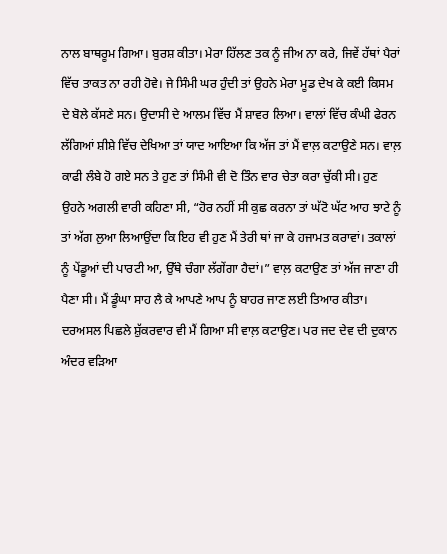ਨਾਲ ਬਾਥਰੂਮ ਗਿਆ। ਬੁਰਸ਼ ਕੀਤਾ। ਮੇਰਾ ਹਿੱਲਣ ਤਕ ਨੂੰ ਜੀਅ ਨਾ ਕਰੇ, ਜਿਵੇਂ ਹੱਥਾਂ ਪੈਰਾਂ ਵਿੱਚ ਤਾਕਤ ਨਾ ਰਹੀ ਹੋਵੇ। ਜੇ ਸਿੰਮੀ ਘਰ ਹੁੰਦੀ ਤਾਂ ਉਹਨੇ ਮੇਰਾ ਮੂਡ ਦੇਖ ਕੇ ਕਈ ਕਿਸਮ ਦੇ ਬੋਲੇ ਕੱਸਣੇ ਸਨ। ਉਦਾਸੀ ਦੇ ਆਲਮ ਵਿੱਚ ਮੈਂ ਸ਼ਾਵਰ ਲਿਆ। ਵਾਲਾਂ ਵਿੱਚ ਕੰਘੀ ਫੇਰਨ ਲੱਗਿਆਂ ਸ਼ੀਸ਼ੇ ਵਿੱਚ ਦੇਖਿਆ ਤਾਂ ਯਾਦ ਆਇਆ ਕਿ ਅੱਜ ਤਾਂ ਮੈਂ ਵਾਲ਼ ਕਟਾਉਣੇ ਸਨ। ਵਾਲ਼ ਕਾਫੀ ਲੰਬੇ ਹੋ ਗਏ ਸਨ ਤੇ ਹੁਣ ਤਾਂ ਸਿੰਮੀ ਵੀ ਦੋ ਤਿੰਨ ਵਾਰ ਚੇਤਾ ਕਰਾ ਚੁੱਕੀ ਸੀ। ਹੁਣ ਉਹਨੇ ਅਗਲੀ ਵਾਰੀ ਕਹਿਣਾ ਸੀ, “ਹੋਰ ਨਹੀਂ ਸੀ ਕੁਛ ਕਰਨਾ ਤਾਂ ਘੱਟੋ ਘੱਟ ਆਹ ਝਾਟੇ ਨੂੰ ਤਾਂ ਅੱਗ ਲੁਆ ਲਿਆਉਂਦਾ ਕਿ ਇਹ ਵੀ ਹੁਣ ਮੈਂ ਤੇਰੀ ਥਾਂ ਜਾ ਕੇ ਹਜਾਮਤ ਕਰਾਵਾਂ। ਤਕਾਲਾਂ ਨੂੰ ਪੇਂਡੂਆਂ ਦੀ ਪਾਰਟੀ ਆ, ਉੱਥੇ ਚੰਗਾ ਲੱਗੇਂਗਾ ਹੈਦਾਂ।” ਵਾਲ਼ ਕਟਾਉਣ ਤਾਂ ਅੱਜ ਜਾਣਾ ਹੀ ਪੈਣਾ ਸੀ। ਮੈਂ ਡੂੰਘਾ ਸਾਹ ਲੈ ਕੇ ਆਪਣੇ ਆਪ ਨੂੰ ਬਾਹਰ ਜਾਣ ਲਈ ਤਿਆਰ ਕੀਤਾ।
ਦਰਅਸਲ ਪਿਛਲੇ ਸ਼ੁੱਕਰਵਾਰ ਵੀ ਮੈਂ ਗਿਆ ਸੀ ਵਾਲ਼ ਕਟਾਉਣ। ਪਰ ਜਦ ਦੇਵ ਦੀ ਦੁਕਾਨ ਅੰਦਰ ਵੜਿਆ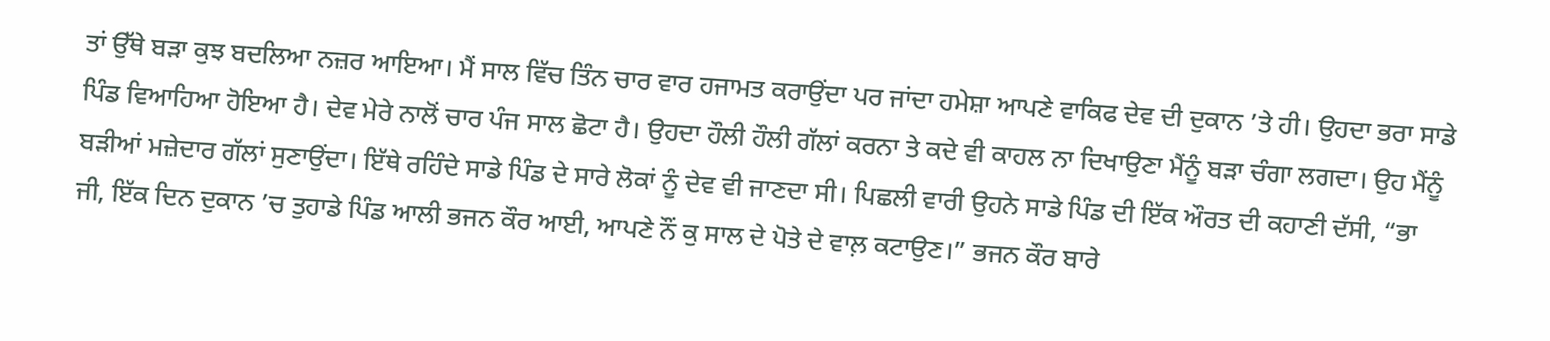ਤਾਂ ਉੱਥੇ ਬੜਾ ਕੁਝ ਬਦਲਿਆ ਨਜ਼ਰ ਆਇਆ। ਮੈਂ ਸਾਲ ਵਿੱਚ ਤਿੰਨ ਚਾਰ ਵਾਰ ਹਜਾਮਤ ਕਰਾਉਂਦਾ ਪਰ ਜਾਂਦਾ ਹਮੇਸ਼ਾ ਆਪਣੇ ਵਾਕਿਫ ਦੇਵ ਦੀ ਦੁਕਾਨ ’ਤੇ ਹੀ। ਉਹਦਾ ਭਰਾ ਸਾਡੇ ਪਿੰਡ ਵਿਆਹਿਆ ਹੋਇਆ ਹੈ। ਦੇਵ ਮੇਰੇ ਨਾਲੋਂ ਚਾਰ ਪੰਜ ਸਾਲ ਛੋਟਾ ਹੈ। ਉਹਦਾ ਹੌਲੀ ਹੌਲੀ ਗੱਲਾਂ ਕਰਨਾ ਤੇ ਕਦੇ ਵੀ ਕਾਹਲ ਨਾ ਦਿਖਾਉਣਾ ਮੈਂਨੂੰ ਬੜਾ ਚੰਗਾ ਲਗਦਾ। ਉਹ ਮੈਂਨੂੰ ਬੜੀਆਂ ਮਜ਼ੇਦਾਰ ਗੱਲਾਂ ਸੁਣਾਉਂਦਾ। ਇੱਥੇ ਰਹਿੰਦੇ ਸਾਡੇ ਪਿੰਡ ਦੇ ਸਾਰੇ ਲੋਕਾਂ ਨੂੰ ਦੇਵ ਵੀ ਜਾਣਦਾ ਸੀ। ਪਿਛਲੀ ਵਾਰੀ ਉਹਨੇ ਸਾਡੇ ਪਿੰਡ ਦੀ ਇੱਕ ਔਰਤ ਦੀ ਕਹਾਣੀ ਦੱਸੀ, “ਭਾ ਜੀ, ਇੱਕ ਦਿਨ ਦੁਕਾਨ ’ਚ ਤੁਹਾਡੇ ਪਿੰਡ ਆਲੀ ਭਜਨ ਕੌਰ ਆਈ, ਆਪਣੇ ਨੌਂ ਕੁ ਸਾਲ ਦੇ ਪੋਤੇ ਦੇ ਵਾਲ਼ ਕਟਾਉਣ।” ਭਜਨ ਕੌਰ ਬਾਰੇ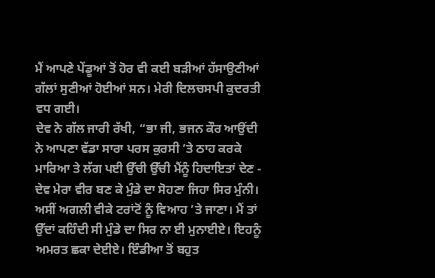ਮੈਂ ਆਪਣੇ ਪੇਂਡੂਆਂ ਤੋਂ ਹੋਰ ਵੀ ਕਈ ਬੜੀਆਂ ਹੱਸਾਉਣੀਆਂ ਗੱਲਾਂ ਸੁਣੀਆਂ ਹੋਈਆਂ ਸਨ। ਮੇਰੀ ਦਿਲਚਸਪੀ ਕੁਦਰਤੀ ਵਧ ਗਈ।
ਦੇਵ ਨੇ ਗੱਲ ਜਾਰੀ ਰੱਖੀ, “ਭਾ ਜੀ, ਭਜਨ ਕੌਰ ਆਉਂਦੀ ਨੇ ਆਪਣਾ ਵੱਡਾ ਸਾਰਾ ਪਰਸ ਕੁਰਸੀ ’ਤੇ ਠਾਹ ਕਰਕੇ ਮਾਰਿਆ ਤੇ ਲੱਗ ਪਈ ਉੱਚੀ ਉੱਚੀ ਮੈਂਨੂੰ ਹਿਦਾਇਤਾਂ ਦੇਣ - ਦੇਵ ਮੇਰਾ ਵੀਰ ਬਣ ਕੇ ਮੁੰਡੇ ਦਾ ਸੋਹਣਾ ਜਿਹਾ ਸਿਰ ਮੁੰਨੀ। ਅਸੀਂ ਅਗਲੀ ਵੀਕੇ ਟਰਾਂਟੋਂ ਨੂੰ ਵਿਆਹ ’ਤੇ ਜਾਣਾ। ਮੈਂ ਤਾਂ ਉੱਦਾਂ ਕਹਿੰਦੀ ਸੀ ਮੁੰਡੇ ਦਾ ਸਿਰ ਨਾ ਈ ਮੁਨਾਈਏ। ਇਹਨੂੰ ਅਮਰਤ ਛਕਾ ਦੇਈਏ। ਇੰਡੀਆ ਤੋਂ ਬਹੁਤ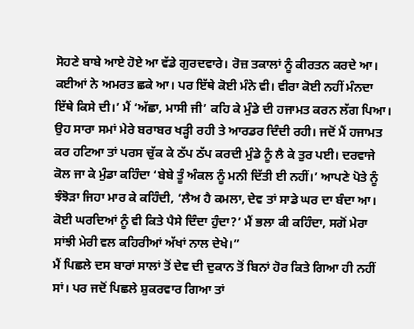ਸੋਹਣੇ ਬਾਬੇ ਆਏ ਹੋਏ ਆ ਵੱਡੇ ਗੁਰਦਵਾਰੇ। ਰੋਜ਼ ਤਕਾਲਾਂ ਨੂੰ ਕੀਰਤਨ ਕਰਦੇ ਆ। ਕਈਆਂ ਨੇ ਅਮਰਤ ਛਕੇ ਆ। ਪਰ ਇੱਥੇ ਕੋਈ ਮੰਨੇ ਵੀ। ਵੀਰਾ ਕੋਈ ਨਹੀਂ ਮੰਨਦਾ ਇੱਥੇ ਕਿਸੇ ਦੀ।’ ਮੈਂ ‘ਅੱਛਾ, ਮਾਸੀ ਜੀ’ ਕਹਿ ਕੇ ਮੁੰਡੇ ਦੀ ਹਜਾਮਤ ਕਰਨ ਲੱਗ ਪਿਆ। ਉਹ ਸਾਰਾ ਸਮਾਂ ਮੇਰੇ ਬਰਾਬਰ ਖੜ੍ਹੀ ਰਹੀ ਤੇ ਆਰਡਰ ਦਿੰਦੀ ਰਹੀ। ਜਦੋਂ ਮੈਂ ਹਜਾਮਤ ਕਰ ਹਟਿਆ ਤਾਂ ਪਰਸ ਚੁੱਕ ਕੇ ਠੱਪ ਠੱਪ ਕਰਦੀ ਮੁੰਡੇ ਨੂੰ ਲੈ ਕੇ ਤੁਰ ਪਈ। ਦਰਵਾਜੇ ਕੋਲ ਜਾ ਕੇ ਮੁੰਡਾ ਕਹਿੰਦਾ ‘ਬੇਬੇ ਤੂੰ ਅੰਕਲ ਨੂੰ ਮਨੀ ਦਿੱਤੀ ਈ ਨਹੀਂ।’ ਆਪਣੇ ਪੋਤੇ ਨੂੰ ਝੰਝੋੜਾ ਜਿਹਾ ਮਾਰ ਕੇ ਕਹਿੰਦੀ, ‘ਲੈਅ ਹੈ ਕਮਲਾ, ਦੇਵ ਤਾਂ ਸਾਡੇ ਘਰ ਦਾ ਬੰਦਾ ਆ। ਕੋਈ ਘਰਦਿਆਂ ਨੂੰ ਵੀ ਕਿਤੇ ਪੈਸੇ ਦਿੰਦਾ ਹੁੰਦਾ?’ ਮੈਂ ਭਲਾ ਕੀ ਕਹਿੰਦਾ, ਸਗੋਂ ਮੇਰਾ ਸਾਂਝੀ ਮੇਰੀ ਵਲ ਕਹਿਰੀਆਂ ਅੱਖਾਂ ਨਾਲ ਦੇਖੇ।”
ਮੈਂ ਪਿਛਲੇ ਦਸ ਬਾਰਾਂ ਸਾਲਾਂ ਤੋਂ ਦੇਵ ਦੀ ਦੁਕਾਨ ਤੋਂ ਬਿਨਾਂ ਹੋਰ ਕਿਤੇ ਗਿਆ ਹੀ ਨਹੀਂ ਸਾਂ। ਪਰ ਜਦੋਂ ਪਿਛਲੇ ਸ਼ੁਕਰਵਾਰ ਗਿਆ ਤਾਂ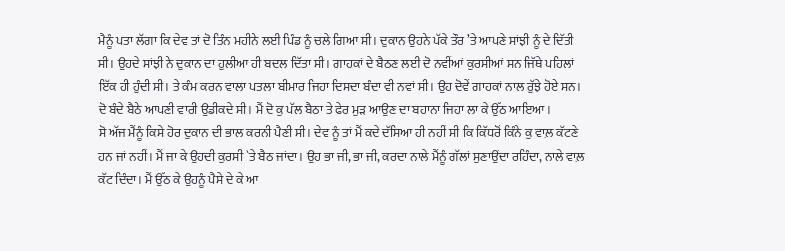ਮੈਨੂੰ ਪਤਾ ਲੱਗਾ ਕਿ ਦੇਵ ਤਾਂ ਦੋ ਤਿੰਨ ਮਹੀਨੇ ਲਈ ਪਿੰਡ ਨੂੰ ਚਲੇ ਗਿਆ ਸੀ। ਦੁਕਾਨ ਉਹਨੇ ਪੱਕੇ ਤੌਰ ’ਤੇ ਆਪਣੇ ਸਾਂਝੀ ਨੂੰ ਦੇ ਦਿੱਤੀ ਸੀ। ਉਹਦੇ ਸਾਂਝੀ ਨੇ ਦੁਕਾਨ ਦਾ ਹੁਲੀਆ ਹੀ ਬਦਲ ਦਿੱਤਾ ਸੀ। ਗਾਹਕਾਂ ਦੇ ਬੈਠਣ ਲਈ ਦੋ ਨਵੀਂਆਂ ਕੁਰਸੀਆਂ ਸਨ ਜਿੱਥੇ ਪਹਿਲਾਂ ਇੱਕ ਹੀ ਹੁੰਦੀ ਸੀ। ਤੇ ਕੰਮ ਕਰਨ ਵਾਲਾ ਪਤਲਾ ਬੀਮਾਰ ਜਿਹਾ ਦਿਸਦਾ ਬੰਦਾ ਵੀ ਨਵਾਂ ਸੀ। ਉਹ ਦੋਵੇਂ ਗਾਹਕਾਂ ਨਾਲ ਰੁੱਝੇ ਹੋਏ ਸਨ। ਦੋ ਬੰਦੇ ਬੈਠੇ ਆਪਣੀ ਵਾਰੀ ਉਡੀਕਦੇ ਸੀ। ਮੈਂ ਦੋ ਕੁ ਪੱਲ ਬੈਠਾ ਤੇ ਫੇਰ ਮੁੜ ਆਉਣ ਦਾ ਬਹਾਨਾ ਜਿਹਾ ਲਾ ਕੇ ਉੱਠ ਆਇਆ।
ਸੋ ਅੱਜ ਮੈਂਨੂੰ ਕਿਸੇ ਹੋਰ ਦੁਕਾਨ ਦੀ ਭਾਲ ਕਰਨੀ ਪੈਣੀ ਸੀ। ਦੇਵ ਨੂੰ ਤਾਂ ਮੈਂ ਕਦੇ ਦੱਸਿਆ ਹੀ ਨਹੀਂ ਸੀ ਕਿ ਕਿੱਧਰੋਂ ਕਿੰਨੇ ਕੁ ਵਾਲ਼ ਕੱਟਣੇ ਹਨ ਜਾਂ ਨਹੀਂ। ਮੈਂ ਜਾ ਕੇ ਉਹਦੀ ਕੁਰਸੀ `ਤੇ ਬੈਠ ਜਾਂਦਾ। ਉਹ ਭਾ ਜੀ, ਭਾ ਜੀ, ਕਰਦਾ ਨਾਲੇ ਮੈਂਨੂੰ ਗੱਲਾਂ ਸੁਣਾਉਂਦਾ ਰਹਿੰਦਾ, ਨਾਲੇ ਵਾਲ਼ ਕੱਟ ਦਿੰਦਾ। ਮੈਂ ਉੱਠ ਕੇ ਉਹਨੂੰ ਪੈਸੇ ਦੇ ਕੇ ਆ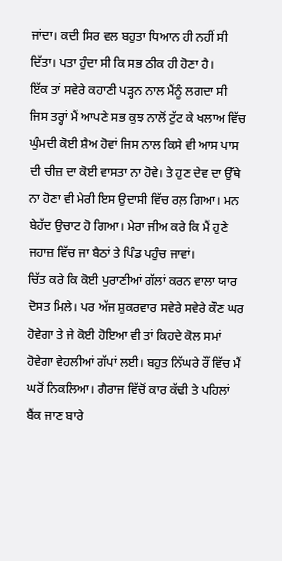ਜਾਂਦਾ। ਕਦੀ ਸਿਰ ਵਲ ਬਹੁਤਾ ਧਿਆਨ ਹੀ ਨਹੀਂ ਸੀ ਦਿੱਤਾ। ਪਤਾ ਹੁੰਦਾ ਸੀ ਕਿ ਸਭ ਠੀਕ ਹੀ ਹੋਣਾ ਹੈ।
ਇੱਕ ਤਾਂ ਸਵੇਰੇ ਕਹਾਣੀ ਪੜ੍ਹਨ ਨਾਲ ਮੈਂਨੂੰ ਲਗਦਾ ਸੀ ਜਿਸ ਤਰ੍ਹਾਂ ਮੈਂ ਆਪਣੇ ਸਭ ਕੁਝ ਨਾਲੋਂ ਟੁੱਟ ਕੇ ਖਲਾਅ ਵਿੱਚ ਘੁੰਮਦੀ ਕੋਈ ਸ਼ੈਅ ਹੋਵਾਂ ਜਿਸ ਨਾਲ ਕਿਸੇ ਵੀ ਆਸ ਪਾਸ ਦੀ ਚੀਜ਼ ਦਾ ਕੋਈ ਵਾਸਤਾ ਨਾ ਹੋਵੇ। ਤੇ ਹੁਣ ਦੇਵ ਦਾ ਉੱਥੇ ਨਾ ਹੋਣਾ ਵੀ ਮੇਰੀ ਇਸ ਉਦਾਸੀ ਵਿੱਚ ਰਲ਼ ਗਿਆ। ਮਨ ਬੇਹੱਦ ਉਚਾਟ ਹੋ ਗਿਆ। ਮੇਰਾ ਜੀਅ ਕਰੇ ਕਿ ਮੈਂ ਹੁਣੇ ਜਹਾਜ਼ ਵਿੱਚ ਜਾ ਬੈਠਾਂ ਤੇ ਪਿੰਡ ਪਹੁੰਚ ਜਾਵਾਂ।
ਚਿੱਤ ਕਰੇ ਕਿ ਕੋਈ ਪੁਰਾਣੀਆਂ ਗੱਲਾਂ ਕਰਨ ਵਾਲਾ ਯਾਰ ਦੋਸਤ ਮਿਲੇ। ਪਰ ਅੱਜ ਸ਼ੁਕਰਵਾਰ ਸਵੇਰੇ ਸਵੇਰੇ ਕੌਣ ਘਰ ਹੋਵੇਗਾ ਤੇ ਜੇ ਕੋਈ ਹੋਇਆ ਵੀ ਤਾਂ ਕਿਹਦੇ ਕੋਲ ਸਮਾਂ ਹੋਵੇਗਾ ਵੇਹਲੀਆਂ ਗੱਪਾਂ ਲਈ। ਬਹੁਤ ਨਿੱਘਰੇ ਰੌਂ ਵਿੱਚ ਮੈਂ ਘਰੋਂ ਨਿਕਲਿਆ। ਗੈਰਾਜ ਵਿੱਚੋਂ ਕਾਰ ਕੱਢੀ ਤੇ ਪਹਿਲਾਂ ਬੈਂਕ ਜਾਣ ਬਾਰੇ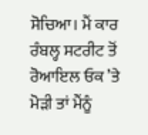ਸੋਚਿਆ। ਮੈਂ ਕਾਰ ਰੰਬਲ੍ਹ ਸਟਰੀਟ ਤੋਂ ਰੋਆਇਲ ਓਕ ’ਤੇ ਮੋੜੀ ਤਾਂ ਮੈਂਨੂੰ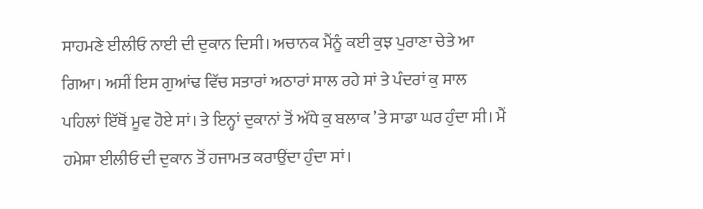ਸਾਹਮਣੇ ਈਲੀਓ ਨਾਈ ਦੀ ਦੁਕਾਨ ਦਿਸੀ। ਅਚਾਨਕ ਮੈਂਨੂੰ ਕਈ ਕੁਝ ਪੁਰਾਣਾ ਚੇਤੇ ਆ ਗਿਆ। ਅਸੀਂ ਇਸ ਗੁਆਂਢ ਵਿੱਚ ਸਤਾਰਾਂ ਅਠਾਰਾਂ ਸਾਲ ਰਹੇ ਸਾਂ ਤੇ ਪੰਦਰਾਂ ਕੁ ਸਾਲ ਪਹਿਲਾਂ ਇੱਥੋਂ ਮੂਵ ਹੋਏ ਸਾਂ। ਤੇ ਇਨ੍ਹਾਂ ਦੁਕਾਨਾਂ ਤੋਂ ਅੱਧੇ ਕੁ ਬਲਾਕ ’ਤੇ ਸਾਡਾ ਘਰ ਹੁੰਦਾ ਸੀ। ਮੈਂ ਹਮੇਸ਼ਾ ਈਲੀਓ ਦੀ ਦੁਕਾਨ ਤੋਂ ਹਜਾਮਤ ਕਰਾਉਂਦਾ ਹੁੰਦਾ ਸਾਂ।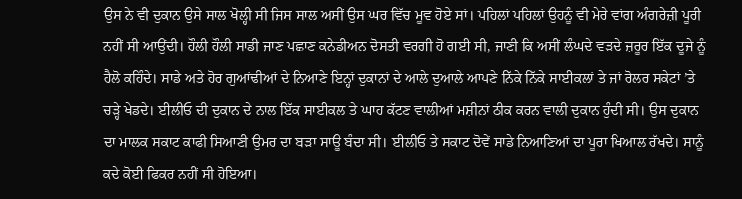ਉਸ ਨੇ ਵੀ ਦੁਕਾਨ ਉਸੇ ਸਾਲ ਖੋਲ੍ਹੀ ਸੀ ਜਿਸ ਸਾਲ ਅਸੀਂ ਉਸ ਘਰ ਵਿੱਚ ਮੂਵ ਹੋਏ ਸਾਂ। ਪਹਿਲਾਂ ਪਹਿਲਾਂ ਉਹਨੂੰ ਵੀ ਮੇਰੇ ਵਾਂਗ ਅੰਗਰੇਜ਼ੀ ਪੂਰੀ ਨਹੀਂ ਸੀ ਆਉਂਦੀ। ਹੌਲੀ ਹੌਲੀ ਸਾਡੀ ਜਾਣ ਪਛਾਣ ਕਨੇਡੀਅਨ ਦੋਸਤੀ ਵਰਗੀ ਹੋ ਗਈ ਸੀ, ਜਾਣੀ ਕਿ ਅਸੀਂ ਲੰਘਦੇ ਵੜਦੇ ਜ਼ਰੂਰ ਇੱਕ ਦੂਜੇ ਨੂੰ ਹੈਲੋ ਕਹਿੰਦੇ। ਸਾਡੇ ਅਤੇ ਹੋਰ ਗੁਆਂਢੀਆਂ ਦੇ ਨਿਆਣੇ ਇਨ੍ਹਾਂ ਦੁਕਾਨਾਂ ਦੇ ਆਲੇ ਦੁਆਲੇ ਆਪਣੇ ਨਿੱਕੇ ਨਿੱਕੇ ਸਾਈਕਲਾਂ ਤੇ ਜਾਂ ਰੋਲਰ ਸਕੇਟਾਂ ’ਤੇ ਚੜ੍ਹੇ ਖੇਡਦੇ। ਈਲੀਓ ਦੀ ਦੁਕਾਨ ਦੇ ਨਾਲ ਇੱਕ ਸਾਈਕਲ ਤੇ ਘਾਹ ਕੱਟਣ ਵਾਲੀਆਂ ਮਸ਼ੀਨਾਂ ਠੀਕ ਕਰਨ ਵਾਲੀ ਦੁਕਾਨ ਹੁੰਦੀ ਸੀ। ਉਸ ਦੁਕਾਨ ਦਾ ਮਾਲਕ ਸਕਾਟ ਕਾਫੀ ਸਿਆਣੀ ਉਮਰ ਦਾ ਬੜਾ ਸਾਊ ਬੰਦਾ ਸੀ। ਈਲੀਓ ਤੇ ਸਕਾਟ ਦੋਵੇਂ ਸਾਡੇ ਨਿਆਣਿਆਂ ਦਾ ਪੂਰਾ ਖਿਆਲ ਰੱਖਦੇ। ਸਾਨੂੰ ਕਦੇ ਕੋਈ ਫਿਕਰ ਨਹੀਂ ਸੀ ਹੋਇਆ।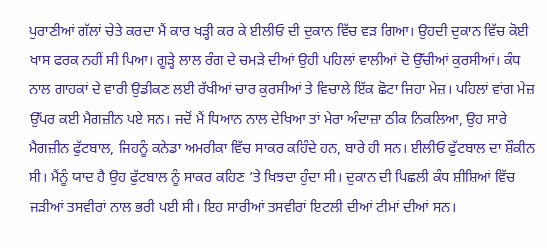ਪੁਰਾਣੀਆਂ ਗੱਲਾਂ ਚੇਤੇ ਕਰਦਾ ਮੈਂ ਕਾਰ ਖੜ੍ਹੀ ਕਰ ਕੇ ਈਲੀਓ ਦੀ ਦੁਕਾਨ ਵਿੱਚ ਵੜ ਗਿਆ। ਉਹਦੀ ਦੁਕਾਨ ਵਿੱਚ ਕੋਈ ਖਾਸ ਫਰਕ ਨਹੀਂ ਸੀ ਪਿਆ। ਗੂੜ੍ਹੇ ਲਾਲ ਰੰਗ ਦੇ ਚਮੜੇ ਦੀਆਂ ਉਹੀ ਪਹਿਲਾਂ ਵਾਲੀਆਂ ਦੋ ਉੱਚੀਆਂ ਕੁਰਸੀਆਂ। ਕੰਧ ਨਾਲ ਗਾਹਕਾਂ ਦੇ ਵਾਰੀ ਉਡੀਕਣ ਲਈ ਰੱਖੀਆਂ ਚਾਰ ਕੁਰਸੀਆਂ ਤੇ ਵਿਚਾਲੇ ਇੱਕ ਛੋਟਾ ਜਿਹਾ ਮੇਜ਼। ਪਹਿਲਾਂ ਵਾਂਗ ਮੇਜ਼ ਉੱਪਰ ਕਈ ਮੈਗਜ਼ੀਨ ਪਏ ਸਨ। ਜਦੋਂ ਮੈਂ ਧਿਆਨ ਨਾਲ ਦੇਖਿਆ ਤਾਂ ਮੇਰਾ ਅੰਦਾਜ਼ਾ ਠੀਕ ਨਿਕਲਿਆ, ਉਹ ਸਾਰੇ ਮੈਗਜ਼ੀਨ ਫੁੱਟਬਾਲ, ਜਿਹਨੂੰ ਕਨੇਡਾ ਅਮਰੀਕਾ ਵਿੱਚ ਸਾਕਰ ਕਹਿੰਦੇ ਹਨ, ਬਾਰੇ ਹੀ ਸਨ। ਈਲੀਓ ਫੁੱਟਬਾਲ ਦਾ ਸ਼ੌਕੀਨ ਸੀ। ਮੈਂਨੂੰ ਯਾਦ ਹੈ ਉਹ ਫੁੱਟਬਾਲ ਨੂੰ ਸਾਕਰ ਕਹਿਣ ’ਤੇ ਖਿਝਦਾ ਹੁੰਦਾ ਸੀ। ਦੁਕਾਨ ਦੀ ਪਿਛਲੀ ਕੰਧ ਸ਼ੀਸ਼ਿਆਂ ਵਿੱਚ ਜੜੀਆਂ ਤਸਵੀਰਾਂ ਨਾਲ ਭਰੀ ਪਈ ਸੀ। ਇਹ ਸਾਰੀਆਂ ਤਸਵੀਰਾਂ ਇਟਲੀ ਦੀਆਂ ਟੀਮਾਂ ਦੀਆਂ ਸਨ।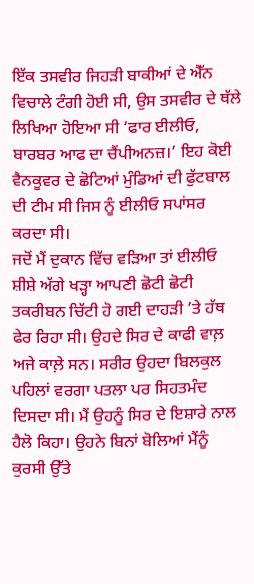ਇੱਕ ਤਸਵੀਰ ਜਿਹੜੀ ਬਾਕੀਆਂ ਦੇ ਐੱਨ ਵਿਚਾਲੇ ਟੰਗੀ ਹੋਈ ਸੀ, ਉਸ ਤਸਵੀਰ ਦੇ ਥੱਲੇ ਲਿਖਿਆ ਹੋਇਆ ਸੀ ‘ਫਾਰ ਈਲੀਓ, ਬਾਰਬਰ ਆਫ ਦਾ ਚੈਂਪੀਅਨਜ਼।’ ਇਹ ਕੋਈ ਵੈਨਕੂਵਰ ਦੇ ਛੋਟਿਆਂ ਮੁੰਡਿਆਂ ਦੀ ਫੁੱਟਬਾਲ ਦੀ ਟੀਮ ਸੀ ਜਿਸ ਨੂੰ ਈਲੀਓ ਸਪਾਂਸਰ ਕਰਦਾ ਸੀ।
ਜਦੋਂ ਮੈਂ ਦੁਕਾਨ ਵਿੱਚ ਵੜਿਆ ਤਾਂ ਈਲੀਓ ਸ਼ੀਸ਼ੇ ਅੱਗੇ ਖੜ੍ਹਾ ਆਪਣੀ ਛੋਟੀ ਛੋਟੀ ਤਕਰੀਬਨ ਚਿੱਟੀ ਹੋ ਗਈ ਦਾਹੜੀ ’ਤੇ ਹੱਥ ਫੇਰ ਰਿਹਾ ਸੀ। ਉਹਦੇ ਸਿਰ ਦੇ ਕਾਫੀ ਵਾਲ਼ ਅਜੇ ਕਾਲ਼ੇ ਸਨ। ਸਰੀਰ ਉਹਦਾ ਬਿਲਕੁਲ ਪਹਿਲਾਂ ਵਰਗਾ ਪਤਲਾ ਪਰ ਸਿਹਤਮੰਦ ਦਿਸਦਾ ਸੀ। ਮੈਂ ਉਹਨੂੰ ਸਿਰ ਦੇ ਇਸ਼ਾਰੇ ਨਾਲ ਹੈਲੋ ਕਿਹਾ। ਉਹਨੇ ਬਿਨਾਂ ਬੋਲਿਆਂ ਮੈਂਨੂੰ ਕੁਰਸੀ ਉੱਤੇ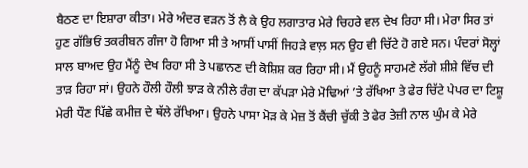ਬੈਠਣ ਦਾ ਇਸ਼ਾਰਾ ਕੀਤਾ। ਮੇਰੇ ਅੰਦਰ ਵੜਨ ਤੋਂ ਲੈ ਕੇ ਉਹ ਲਗਾਤਾਰ ਮੇਰੇ ਚਿਹਰੇ ਵਲ ਦੇਖ ਰਿਹਾ ਸੀ। ਮੇਰਾ ਸਿਰ ਤਾਂ ਹੁਣ ਗੱਭਿਓਂ ਤਕਰੀਬਨ ਗੰਜਾ ਹੋ ਗਿਆ ਸੀ ਤੇ ਆਸੀਂ ਪਾਸੀਂ ਜਿਹੜੇ ਵਾਲ਼ ਸਨ ਉਹ ਵੀ ਚਿੱਟੇ ਹੋ ਗਏ ਸਨ। ਪੰਦਰਾਂ ਸੋਲ੍ਹਾਂ ਸਾਲ ਬਾਅਦ ਉਹ ਮੈਂਨੂੰ ਦੇਖ ਰਿਹਾ ਸੀ ਤੇ ਪਛਾਨਣ ਦੀ ਕੋਸ਼ਿਸ਼ ਕਰ ਰਿਹਾ ਸੀ। ਮੈਂ ਉਹਨੂੰ ਸਾਹਮਣੇ ਲੱਗੇ ਸ਼ੀਸ਼ੇ ਵਿੱਚ ਦੀ ਤਾੜ ਰਿਹਾ ਸਾਂ। ਉਹਨੇ ਹੌਲੀ ਹੌਲੀ ਝਾੜ ਕੇ ਨੀਲੇ ਰੰਗ ਦਾ ਕੱਪੜਾ ਮੇਰੇ ਮੋਢਿਆਂ ’ਤੇ ਰੱਖਿਆ ਤੇ ਫੇਰ ਚਿੱਟੇ ਪੇਪਰ ਦਾ ਟਿਸ਼ੂ ਮੇਰੀ ਧੌਣ ਪਿੱਛੇ ਕਮੀਜ਼ ਦੇ ਥੱਲੇ ਰੱਖਿਆ। ਉਹਨੇ ਪਾਸਾ ਮੋੜ ਕੇ ਮੇਜ਼ ਤੋਂ ਕੈਂਚੀ ਚੁੱਕੀ ਤੇ ਫੇਰ ਤੇਜ਼ੀ ਨਾਲ ਘੁੰਮ ਕੇ ਮੇਰੇ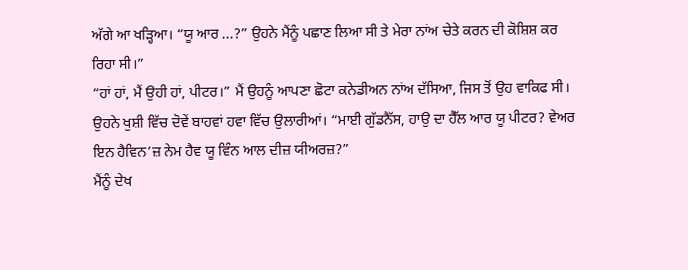ਅੱਗੇ ਆ ਖੜ੍ਹਿਆ। “ਯੂ ਆਰ ...?” ਉਹਨੇ ਮੈਂਨੂੰ ਪਛਾਣ ਲਿਆ ਸੀ ਤੇ ਮੇਰਾ ਨਾਂਅ ਚੇਤੇ ਕਰਨ ਦੀ ਕੋਸ਼ਿਸ਼ ਕਰ ਰਿਹਾ ਸੀ।”
“ਹਾਂ ਹਾਂ, ਮੈਂ ਉਹੀ ਹਾਂ, ਪੀਟਰ।” ਮੈਂ ਉਹਨੂੰ ਆਪਣਾ ਛੋਟਾ ਕਨੇਡੀਅਨ ਨਾਂਅ ਦੱਸਿਆ, ਜਿਸ ਤੋਂ ਉਹ ਵਾਕਿਫ ਸੀ।
ਉਹਨੇ ਖੁਸ਼ੀ ਵਿੱਚ ਦੋਵੇਂ ਬਾਹਵਾਂ ਹਵਾ ਵਿੱਚ ਉਲਾਰੀਆਂ। “ਮਾਈ ਗੁੱਡਨੈੱਸ, ਹਾਉ ਦਾ ਹੈੱਲ ਆਰ ਯੂ ਪੀਟਰ? ਵੇਅਰ ਇਨ ਹੈਵਿਨ’ਜ਼ ਨੇਮ ਹੈਵ ਯੂ ਵਿੰਨ ਆਲ ਦੀਜ਼ ਯੀਅਰਜ਼?”
ਮੈਂਨੂੰ ਦੇਖ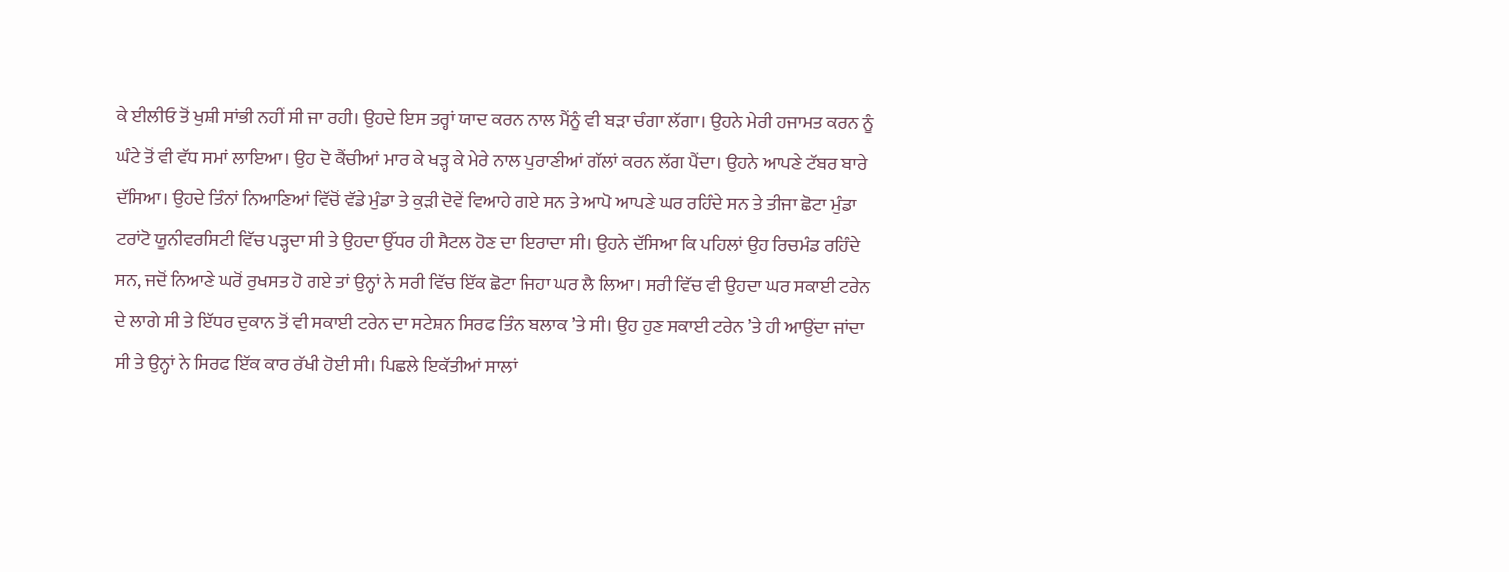ਕੇ ਈਲੀਓ ਤੋਂ ਖੁਸ਼ੀ ਸਾਂਭੀ ਨਹੀਂ ਸੀ ਜਾ ਰਹੀ। ਉਹਦੇ ਇਸ ਤਰ੍ਹਾਂ ਯਾਦ ਕਰਨ ਨਾਲ ਮੈਂਨੂੰ ਵੀ ਬੜਾ ਚੰਗਾ ਲੱਗਾ। ਉਹਨੇ ਮੇਰੀ ਹਜਾਮਤ ਕਰਨ ਨੂੰ ਘੰਟੇ ਤੋਂ ਵੀ ਵੱਧ ਸਮਾਂ ਲਾਇਆ। ਉਹ ਦੋ ਕੈਂਚੀਆਂ ਮਾਰ ਕੇ ਖੜ੍ਹ ਕੇ ਮੇਰੇ ਨਾਲ ਪੁਰਾਣੀਆਂ ਗੱਲਾਂ ਕਰਨ ਲੱਗ ਪੈਂਦਾ। ਉਹਨੇ ਆਪਣੇ ਟੱਬਰ ਬਾਰੇ ਦੱਸਿਆ। ਉਹਦੇ ਤਿੰਨਾਂ ਨਿਆਣਿਆਂ ਵਿੱਚੋਂ ਵੱਡੇ ਮੁੰਡਾ ਤੇ ਕੁੜੀ ਦੋਵੇਂ ਵਿਆਹੇ ਗਏ ਸਨ ਤੇ ਆਪੋ ਆਪਣੇ ਘਰ ਰਹਿੰਦੇ ਸਨ ਤੇ ਤੀਜਾ ਛੋਟਾ ਮੁੰਡਾ ਟਰਾਂਟੋ ਯੂਨੀਵਰਸਿਟੀ ਵਿੱਚ ਪੜ੍ਹਦਾ ਸੀ ਤੇ ਉਹਦਾ ਉੱਧਰ ਹੀ ਸੈਟਲ ਹੋਣ ਦਾ ਇਰਾਦਾ ਸੀ। ਉਹਨੇ ਦੱਸਿਆ ਕਿ ਪਹਿਲਾਂ ਉਹ ਰਿਚਮੰਡ ਰਹਿੰਦੇ ਸਨ, ਜਦੋਂ ਨਿਆਣੇ ਘਰੋਂ ਰੁਖਸਤ ਹੋ ਗਏ ਤਾਂ ਉਨ੍ਹਾਂ ਨੇ ਸਰੀ ਵਿੱਚ ਇੱਕ ਛੋਟਾ ਜਿਹਾ ਘਰ ਲੈ ਲਿਆ। ਸਰੀ ਵਿੱਚ ਵੀ ਉਹਦਾ ਘਰ ਸਕਾਈ ਟਰੇਨ ਦੇ ਲਾਗੇ ਸੀ ਤੇ ਇੱਧਰ ਦੁਕਾਨ ਤੋਂ ਵੀ ਸਕਾਈ ਟਰੇਨ ਦਾ ਸਟੇਸ਼ਨ ਸਿਰਫ ਤਿੰਨ ਬਲਾਕ ’ਤੇ ਸੀ। ਉਹ ਹੁਣ ਸਕਾਈ ਟਰੇਨ ’ਤੇ ਹੀ ਆਉਂਦਾ ਜਾਂਦਾ ਸੀ ਤੇ ਉਨ੍ਹਾਂ ਨੇ ਸਿਰਫ ਇੱਕ ਕਾਰ ਰੱਖੀ ਹੋਈ ਸੀ। ਪਿਛਲੇ ਇਕੱਤੀਆਂ ਸਾਲਾਂ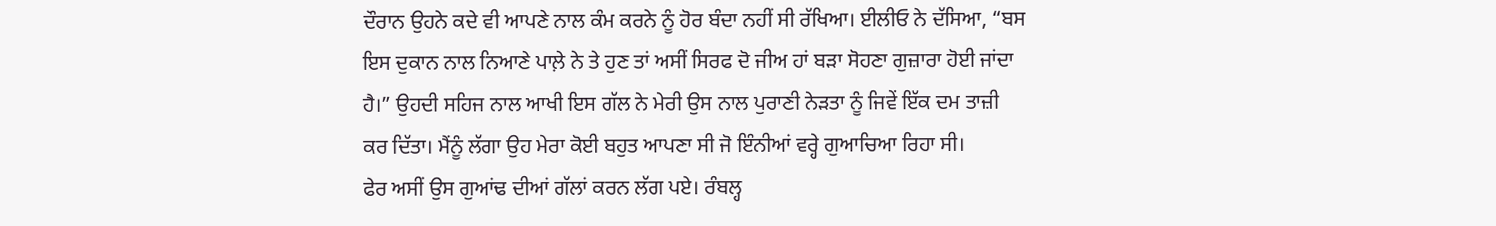ਦੌਰਾਨ ਉਹਨੇ ਕਦੇ ਵੀ ਆਪਣੇ ਨਾਲ ਕੰਮ ਕਰਨੇ ਨੂੰ ਹੋਰ ਬੰਦਾ ਨਹੀਂ ਸੀ ਰੱਖਿਆ। ਈਲੀਓ ਨੇ ਦੱਸਿਆ, “ਬਸ ਇਸ ਦੁਕਾਨ ਨਾਲ ਨਿਆਣੇ ਪਾਲ਼ੇ ਨੇ ਤੇ ਹੁਣ ਤਾਂ ਅਸੀਂ ਸਿਰਫ ਦੋ ਜੀਅ ਹਾਂ ਬੜਾ ਸੋਹਣਾ ਗੁਜ਼ਾਰਾ ਹੋਈ ਜਾਂਦਾ ਹੈ।” ਉਹਦੀ ਸਹਿਜ ਨਾਲ ਆਖੀ ਇਸ ਗੱਲ ਨੇ ਮੇਰੀ ਉਸ ਨਾਲ ਪੁਰਾਣੀ ਨੇੜਤਾ ਨੂੰ ਜਿਵੇਂ ਇੱਕ ਦਮ ਤਾਜ਼ੀ ਕਰ ਦਿੱਤਾ। ਮੈਂਨੂੰ ਲੱਗਾ ਉਹ ਮੇਰਾ ਕੋਈ ਬਹੁਤ ਆਪਣਾ ਸੀ ਜੋ ਇੰਨੀਆਂ ਵਰ੍ਹੇ ਗੁਆਚਿਆ ਰਿਹਾ ਸੀ।
ਫੇਰ ਅਸੀਂ ਉਸ ਗੁਆਂਢ ਦੀਆਂ ਗੱਲਾਂ ਕਰਨ ਲੱਗ ਪਏ। ਰੰਬਲ੍ਹ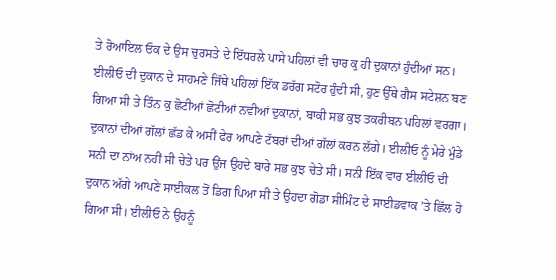ਤੇ ਰੋਆਇਲ ਓਕ ਦੇ ਉਸ ਚੁਰਸਤੇ ਦੇ ਇੱਧਰਲੇ ਪਾਸੇ ਪਹਿਲਾਂ ਵੀ ਚਾਰ ਕੁ ਹੀ ਦੁਕਾਨਾਂ ਹੁੰਦੀਆਂ ਸਨ। ਈਲੀਓ ਦੀ ਦੁਕਾਨ ਦੇ ਸਾਹਮਣੇ ਜਿੱਥੇ ਪਹਿਲਾਂ ਇੱਕ ਡਰੱਗ ਸਟੋਰ ਹੁੰਦੀ ਸੀ, ਹੁਣ ਉੱਥੇ ਗੈਸ ਸਟੇਸ਼ਨ ਬਣ ਗਿਆ ਸੀ ਤੇ ਤਿੰਨ ਕੁ ਛੋਟੀਆਂ ਛੋਟੀਆਂ ਨਵੀਆਂ ਦੁਕਾਨਾਂ, ਬਾਕੀ ਸਭ ਕੁਝ ਤਕਰੀਬਨ ਪਹਿਲਾਂ ਵਰਗਾ।
ਦੁਕਾਨਾਂ ਦੀਆਂ ਗੱਲਾਂ ਛੱਡ ਕੇ ਅਸੀਂ ਫੇਰ ਆਪਣੇ ਟੱਬਰਾਂ ਦੀਆਂ ਗੱਲਾਂ ਕਰਨ ਲੱਗੇ। ਈਲੀਓ ਨੂੰ ਮੇਰੇ ਮੁੰਡੇ ਸਨੀ ਦਾ ਨਾਂਅ ਨਹੀਂ ਸੀ ਚੇਤੇ ਪਰ ਉਂਜ ਉਹਦੇ ਬਾਰੇ ਸਭ ਕੁਝ ਚੇਤੇ ਸੀ। ਸਨੀ ਇੱਕ ਵਾਰ ਈਲੀਓ ਦੀ ਦੁਕਾਨ ਅੱਗੇ ਆਪਣੇ ਸਾਈਕਲ ਤੋਂ ਡਿਗ ਪਿਆ ਸੀ ਤੇ ਉਹਦਾ ਗੋਡਾ ਸੀਮਿੰਟ ਦੇ ਸਾਈਡਵਾਕ ’ਤੇ ਛਿੱਲ ਹੋ ਗਿਆ ਸੀ। ਈਲੀਓ ਨੇ ਉਹਨੂੰ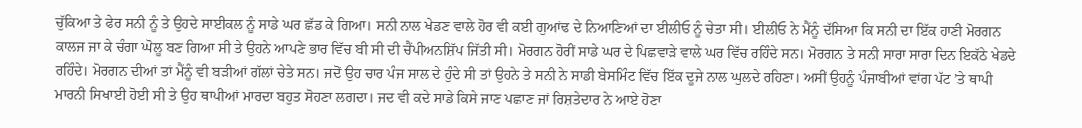ਚੁੱਕਿਆ ਤੇ ਫੇਰ ਸਨੀ ਨੂੰ ਤੇ ਉਹਦੇ ਸਾਈਕਲ ਨੂੰ ਸਾਡੇ ਘਰ ਛੱਡ ਕੇ ਗਿਆ। ਸਨੀ ਨਾਲ ਖੇਡਣ ਵਾਲੇ ਹੋਰ ਵੀ ਕਈ ਗੁਆਂਢ ਦੇ ਨਿਆਣਿਆਂ ਦਾ ਈਲੀਓ ਨੂੰ ਚੇਤਾ ਸੀ। ਈਲੀਓ ਨੇ ਮੈਂਨੂੰ ਦੱਸਿਆ ਕਿ ਸਨੀ ਦਾ ਇੱਕ ਹਾਣੀ ਮੋਰਗਨ ਕਾਲਜ ਜਾ ਕੇ ਚੰਗਾ ਘੋਲੂ ਬਣ ਗਿਆ ਸੀ ਤੇ ਉਹਨੇ ਆਪਣੇ ਭਾਰ ਵਿੱਚ ਬੀ ਸੀ ਦੀ ਚੈਂਪੀਅਨਸ਼ਿੱਪ ਜਿੱਤੀ ਸੀ। ਮੋਰਗਨ ਹੋਰੀਂ ਸਾਡੇ ਘਰ ਦੇ ਪਿਛਵਾੜੇ ਵਾਲੇ ਘਰ ਵਿੱਚ ਰਹਿੰਦੇ ਸਨ। ਮੋਰਗਨ ਤੇ ਸਨੀ ਸਾਰਾ ਸਾਰਾ ਦਿਨ ਇਕੱਠੇ ਖੇਡਦੇ ਰਹਿੰਦੇ। ਮੋਰਗਨ ਦੀਆਂ ਤਾਂ ਮੈਂਨੂੰ ਵੀ ਬੜੀਆਂ ਗੱਲਾਂ ਚੇਤੇ ਸਨ। ਜਦੋਂ ਉਹ ਚਾਰ ਪੰਜ ਸਾਲ ਦੇ ਹੁੰਦੇ ਸੀ ਤਾਂ ਉਹਨੇ ਤੇ ਸਨੀ ਨੇ ਸਾਡੀ ਬੇਸਮਿੰਟ ਵਿੱਚ ਇੱਕ ਦੂਜੇ ਨਾਲ ਘੁਲਦੇ ਰਹਿਣਾ। ਅਸੀਂ ਉਹਨੂੰ ਪੰਜਾਬੀਆਂ ਵਾਂਗ ਪੱਟ ’ਤੇ ਥਾਪੀ ਮਾਰਨੀ ਸਿਖਾਈ ਹੋਈ ਸੀ ਤੇ ਉਹ ਥਾਪੀਆਂ ਮਾਰਦਾ ਬਹੁਤ ਸੋਹਣਾ ਲਗਦਾ। ਜਦ ਵੀ ਕਦੇ ਸਾਡੇ ਕਿਸੇ ਜਾਣ ਪਛਾਣ ਜਾਂ ਰਿਸ਼ਤੇਦਾਰ ਨੇ ਆਏ ਹੋਣਾ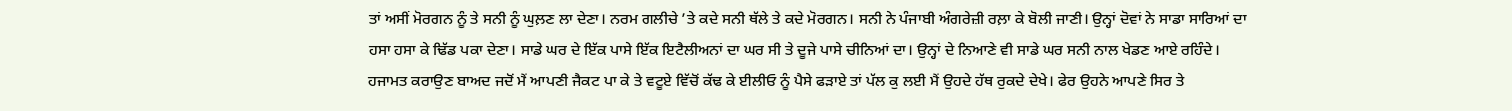ਤਾਂ ਅਸੀਂ ਮੋਰਗਨ ਨੂੰ ਤੇ ਸਨੀ ਨੂੰ ਘੁਲ਼ਣ ਲਾ ਦੇਣਾ। ਨਰਮ ਗਲੀਚੇ ’ਤੇ ਕਦੇ ਸਨੀ ਥੱਲੇ ਤੇ ਕਦੇ ਮੋਰਗਨ। ਸਨੀ ਨੇ ਪੰਜਾਬੀ ਅੰਗਰੇਜ਼ੀ ਰਲ਼ਾ ਕੇ ਬੋਲੀ ਜਾਣੀ। ਉਨ੍ਹਾਂ ਦੋਵਾਂ ਨੇ ਸਾਡਾ ਸਾਰਿਆਂ ਦਾ ਹਸਾ ਹਸਾ ਕੇ ਢਿੱਡ ਪਕਾ ਦੇਣਾ। ਸਾਡੇ ਘਰ ਦੇ ਇੱਕ ਪਾਸੇ ਇੱਕ ਇਟੈਲੀਅਨਾਂ ਦਾ ਘਰ ਸੀ ਤੇ ਦੂਜੇ ਪਾਸੇ ਚੀਨਿਆਂ ਦਾ। ਉਨ੍ਹਾਂ ਦੇ ਨਿਆਣੇ ਵੀ ਸਾਡੇ ਘਰ ਸਨੀ ਨਾਲ ਖੇਡਣ ਆਏ ਰਹਿੰਦੇ।
ਹਜਾਮਤ ਕਰਾਉਣ ਬਾਅਦ ਜਦੋਂ ਮੈਂ ਆਪਣੀ ਜੈਕਟ ਪਾ ਕੇ ਤੇ ਵਟੂਏ ਵਿੱਚੋਂ ਕੱਢ ਕੇ ਈਲੀਓ ਨੂੰ ਪੈਸੇ ਫੜਾਏ ਤਾਂ ਪੱਲ ਕੁ ਲਈ ਮੈਂ ਉਹਦੇ ਹੱਥ ਰੁਕਦੇ ਦੇਖੇ। ਫੇਰ ਉਹਨੇ ਆਪਣੇ ਸਿਰ ਤੇ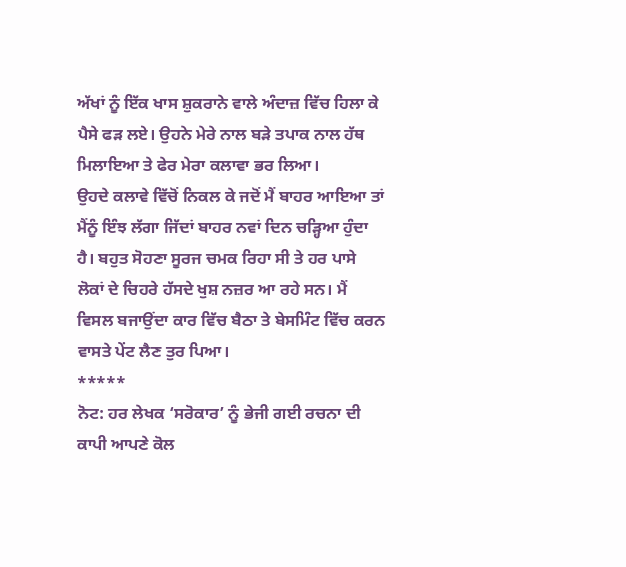ਅੱਖਾਂ ਨੂੰ ਇੱਕ ਖਾਸ ਸ਼ੁਕਰਾਨੇ ਵਾਲੇ ਅੰਦਾਜ਼ ਵਿੱਚ ਹਿਲਾ ਕੇ ਪੈਸੇ ਫੜ ਲਏ। ਉਹਨੇ ਮੇਰੇ ਨਾਲ ਬੜੇ ਤਪਾਕ ਨਾਲ ਹੱਥ ਮਿਲਾਇਆ ਤੇ ਫੇਰ ਮੇਰਾ ਕਲਾਵਾ ਭਰ ਲਿਆ।
ਉਹਦੇ ਕਲਾਵੇ ਵਿੱਚੋਂ ਨਿਕਲ ਕੇ ਜਦੋਂ ਮੈਂ ਬਾਹਰ ਆਇਆ ਤਾਂ ਮੈਂਨੂੰ ਇੰਝ ਲੱਗਾ ਜਿੱਦਾਂ ਬਾਹਰ ਨਵਾਂ ਦਿਨ ਚੜ੍ਹਿਆ ਹੁੰਦਾ ਹੈ। ਬਹੁਤ ਸੋਹਣਾ ਸੂਰਜ ਚਮਕ ਰਿਹਾ ਸੀ ਤੇ ਹਰ ਪਾਸੇ ਲੋਕਾਂ ਦੇ ਚਿਹਰੇ ਹੱਸਦੇ ਖੁਸ਼ ਨਜ਼ਰ ਆ ਰਹੇ ਸਨ। ਮੈਂ ਵਿਸਲ ਬਜਾਉਂਦਾ ਕਾਰ ਵਿੱਚ ਬੈਠਾ ਤੇ ਬੇਸਮਿੰਟ ਵਿੱਚ ਕਰਨ ਵਾਸਤੇ ਪੇਂਟ ਲੈਣ ਤੁਰ ਪਿਆ।
*****
ਨੋਟ: ਹਰ ਲੇਖਕ ‘ਸਰੋਕਾਰ’ ਨੂੰ ਭੇਜੀ ਗਈ ਰਚਨਾ ਦੀ ਕਾਪੀ ਆਪਣੇ ਕੋਲ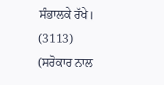ਸੰਭਾਲਕੇ ਰੱਖੇ।
(3113)
(ਸਰੋਕਾਰ ਨਾਲ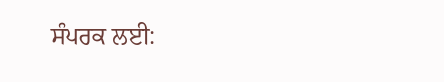ਸੰਪਰਕ ਲਈ: